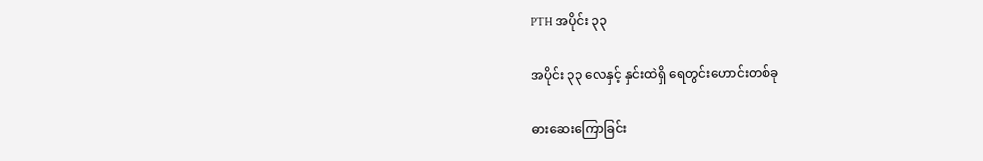PTH အပိုင်း ၃၃

အပိုင်း ၃၃ လေနှင့် နှင်းထဲရှိ ရေတွင်းဟောင်းတစ်ခု

ဓားဆေးကြောခြင်း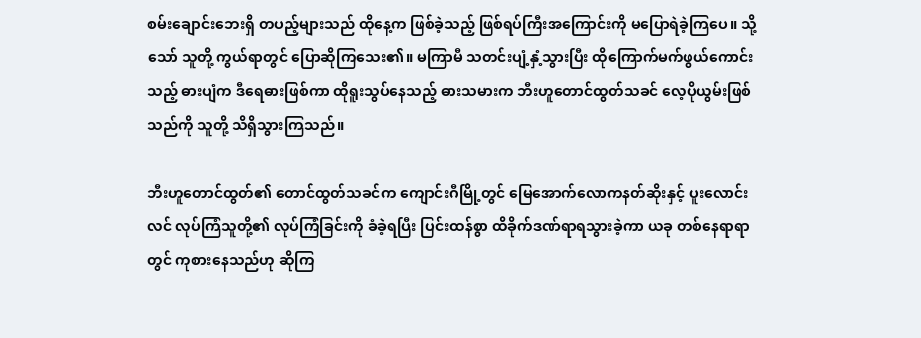စမ်းချောင်းဘေးရှိ တပည့်များသည် ထိုနေ့က ဖြစ်ခဲ့သည့် ဖြစ်ရပ်ကြီးအကြောင်းကို မပြောရဲခဲ့ကြပေ။ သို့သော် သူတို့ ကွယ်ရာတွင် ပြောဆိုကြသေး၏။ မကြာမီ သတင်းပျံ့နှံ့သွားပြီး ထိုကြောက်မက်ဖွယ်ကောင်းသည့် ဓားပျံက ဒီရေဓားဖြစ်ကာ ထိုရူးသွပ်နေသည့် ဓားသမားက ဘီးဟူတောင်ထွတ်သခင် လေ့ပိုယွမ်းဖြစ်သည်ကို သူတို့ သိရှိသွားကြသည်။

ဘီးဟူတောင်ထွတ်၏ တောင်ထွတ်သခင်က ကျောင်းဂီမြို့တွင် မြေအောက်လောကနတ်ဆိုးနှင့် ပူးလောင်းလင် လုပ်ကြံသူတို့၏ လုပ်ကြံခြင်းကို ခံခဲ့ရပြီး ပြင်းထန်စွာ ထိခိုက်ဒဏ်ရာရသွားခဲ့ကာ ယခု တစ်နေရာရာတွင် ကုစားနေသည်ဟု ဆိုကြ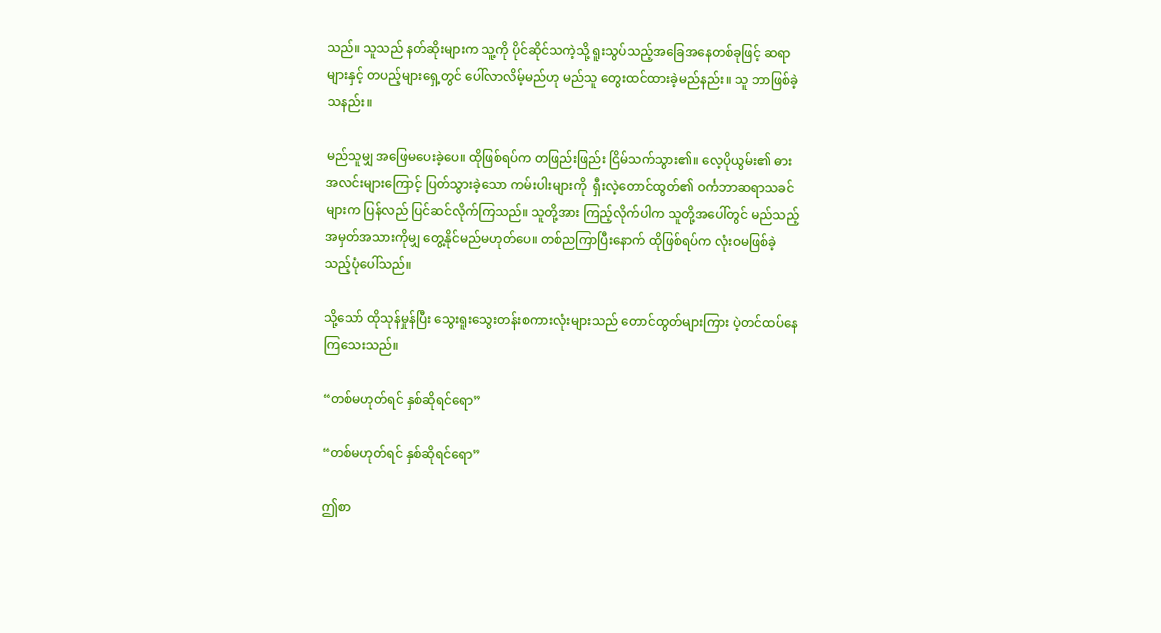သည်။ သူသည် နတ်ဆိုးများက သူ့ကို ပိုင်ဆိုင်သကဲ့သို့ ရူးသွပ်သည့်အခြေအနေတစ်ခုဖြင့် ဆရာများနှင့် တပည့်များရှေ့တွင် ပေါ်လာလိမ့်မည်ဟု မည်သူ တွေးထင်ထားခဲ့မည်နည်း။ သူ ဘာဖြစ်ခဲ့သနည်း။

မည်သူမျှ အဖြေမပေးခဲ့ပေ။ ထိုဖြစ်ရပ်က တဖြည်းဖြည်း ငြိမ်သက်သွား၏။ လေ့ပိုယွမ်း၏ ဓားအလင်းများကြောင့် ပြတ်သွားခဲ့သော ကမ်းပါးများကို  ရှီးလဲ့တောင်ထွတ်၏ ဝင်္ကဘာဆရာသခင်များက ပြန်လည် ပြင်ဆင်လိုက်ကြသည်။ သူတို့အား ကြည့်လိုက်ပါက သူတို့အပေါ်တွင် မည်သည့်အမှတ်အသားကိုမျှ တွေ့နိုင်မည်မဟုတ်ပေ။ တစ်ညကြာပြီးနောက် ထိုဖြစ်ရပ်က လုံးဝမဖြစ်ခဲ့သည့်ပုံပေါ်သည်။

သို့သော် ထိုသုန်မှုန်ပြီး သွေးရူးသွေးတန်းစကားလုံးများသည် တောင်ထွတ်များကြား ပဲ့တင်ထပ်နေကြသေးသည်။

“တစ်မဟုတ်ရင် နှစ်ဆိုရင်ရော”

“တစ်မဟုတ်ရင် နှစ်ဆိုရင်ရော”

ဤစာ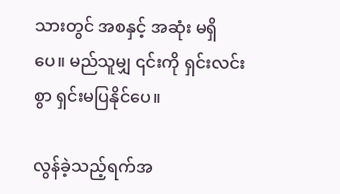သားတွင် အစနှင့် အဆုံး မရှိပေ။ မည်သူမျှ ၎င်းကို ရှင်းလင်းစွာ ရှင်းမပြနိုင်ပေ။

လွန်ခဲ့သည့်ရက်အ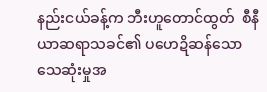နည်းငယ်ခန့်က ဘီးဟူတောင်ထွတ်  စီနီယာဆရာသခင်၏ ပဟေဍိဆန်သော သေဆုံးမှုအ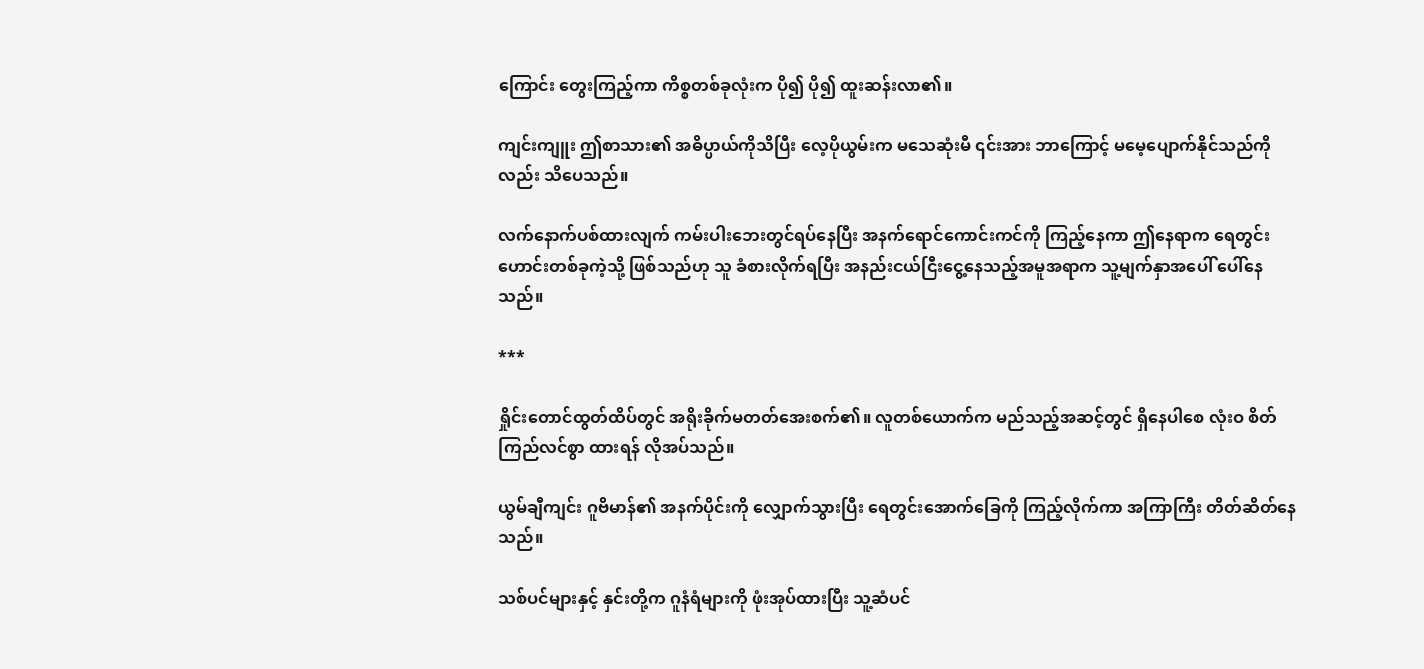ကြောင်း တွေးကြည့်ကာ ကိစ္စတစ်ခုလုံးက ပို၍ ပို၍ ထူးဆန်းလာ၏။

ကျင်းကျူး ဤစာသား၏ အဓိပ္ပာယ်ကိုသိပြီး လေ့ပိုယွမ်းက မသေဆုံးမီ ၎င်းအား ဘာကြောင့် ‌မမေ့ပျောက်နိုင်သည်ကိုလည်း သိပေသည်။

လက်နောက်ပစ်ထားလျက် ကမ်းပါးဘေးတွင်ရပ်နေပြီး အနက်ရောင်ကောင်းကင်ကို ကြည့်နေကာ ဤနေရာက ရေတွင်းဟောင်းတစ်ခုကဲ့သို့ ဖြစ်သည်ဟု သူ ခံစားလိုက်ရပြီး အနည်းငယ်ငြီးငွေ့နေသည့်အမူအရာက သူ့မျက်နှာအပေါ် ပေါ်နေသည်။

***

ရှိုင်းတောင်ထွတ်ထိပ်တွင် အရိုးခိုက်မတတ်အေးစက်၏။ လူတစ်ယောက်က မည်သည့်အဆင့်တွင် ရှိနေပါစေ လုံးဝ စိတ်ကြည်လင်စွာ ထားရန် လိုအပ်သည်။

ယွမ်ချီကျင်း ဂူဗိမာန်၏ အနက်ပိုင်းကို လျှောက်သွားပြီး ရေတွင်းအောက်ခြေကို ကြည့်လိုက်ကာ အကြာကြီး တိတ်ဆိတ်နေသည်။

သစ်ပင်များနှင့် နှင်းတို့က ဂူနံရံများကို ဖုံးအုပ်ထားပြီး သူ့ဆံပင်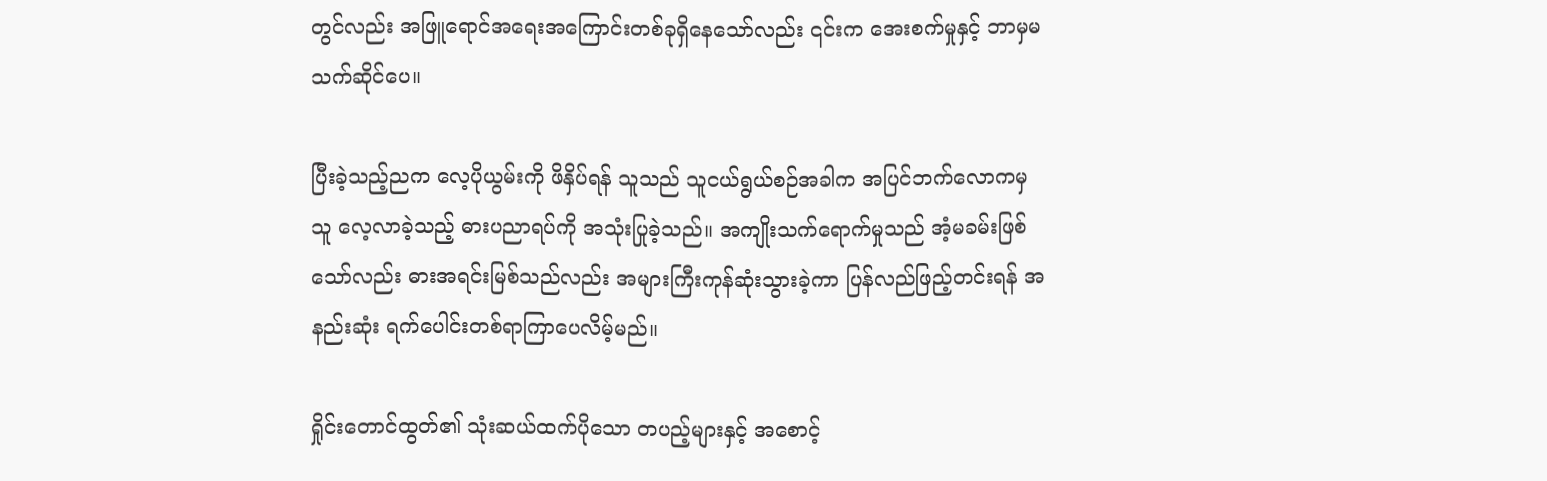တွင်လည်း အဖြူရောင်အရေးအကြောင်းတစ်ခုရှိနေသော်လည်း ၎င်းက အေးစက်မှုနှင့် ဘာမှမသက်ဆိုင်ပေ။

ပြီးခဲ့သည့်ညက လေ့ပိုယွမ်းကို ဖိနှိပ်ရန် သူသည် သူငယ်ရွယ်စဉ်အခါက အပြင်ဘက်လောကမှ သူ လေ့လာခဲ့သည့် ဓားပညာရပ်ကို အသုံးပြုခဲ့သည်။ အကျိုးသက်ရောက်မှုသည် အံ့မခမ်းဖြစ်သော်လည်း ဓားအရင်းမြစ်သည်လည်း အများကြီးကုန်ဆုံးသွားခဲ့ကာ ပြန်လည်ဖြည့်တင်းရန် အနည်းဆုံး ရက်ပေါင်းတစ်ရာကြာပေလိမ့်မည်။

ရှိုင်းတောင်ထွတ်၏ သုံးဆယ်ထက်ပိုသော တပည့်များနှင့် အစောင့်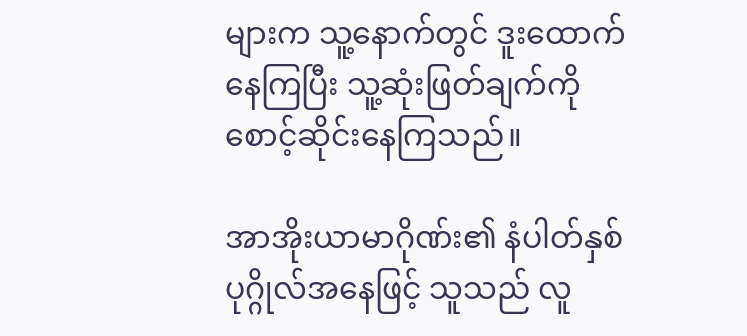များက သူ့နောက်တွင် ဒူးထောက်နေကြပြီး သူ့ဆုံးဖြတ်ချက်ကို စောင့်ဆိုင်းနေကြသည်။

အာအိုးယာမာဂိုဏ်း၏ နံပါတ်နှစ်ပုဂ္ဂိုလ်အနေဖြင့် သူသည် လူ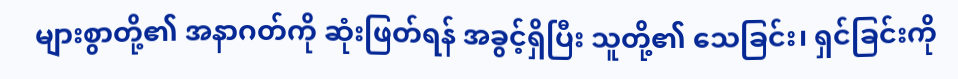များစွာတို့၏ အနာဂတ်ကို ဆုံးဖြတ်ရန် အခွင့်ရှိပြီး သူတို့၏ သေခြင်း၊ ရှင်ခြင်းကို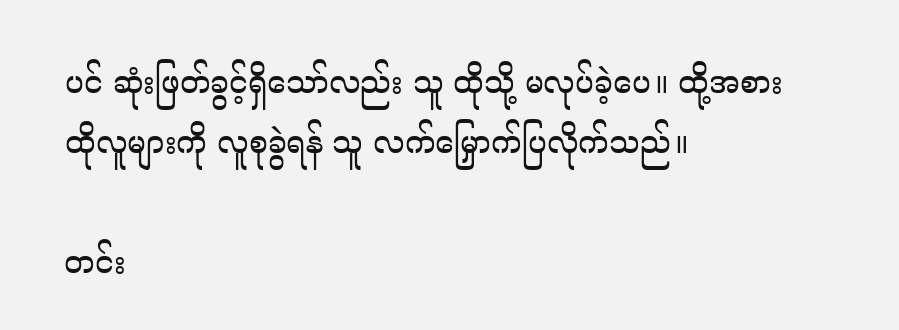ပင် ဆုံးဖြတ်ခွင့်ရှိသော်လည်း သူ ထိုသို့ မလုပ်ခဲ့ပေ။ ထို့အစား ထိုလူများကို လူစုခွဲရန် သူ လက်မြှောက်ပြလိုက်သည်။

တင်း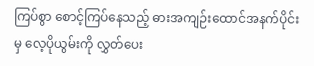ကြပ်စွာ စောင့်ကြပ်နေသည့် ဓားအကျဉ်းထောင်အနက်ပိုင်းမှ လေ့ပိုယွမ်းကို လွှတ်ပေး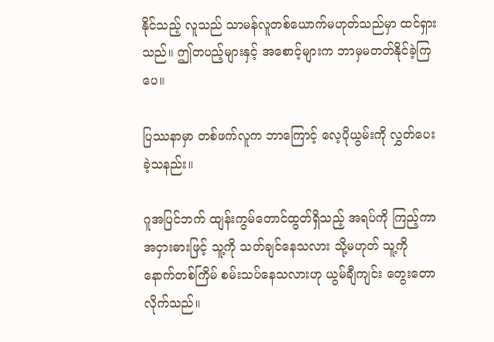နိုင်သည့် လူသည် သာမန်လူတစ်ယောက်မဟုတ်သည်မှာ ထင်ရှားသည်။ ဤတပည့်များနှင့် အစောင့်များက ဘာမှမတတ်နိုင်ခဲ့ကြပေ။

ပြဿနာမှာ တစ်ဖက်လူက ဘာကြောင့် လေ့ပိုယွမ်းကို လွှတ်ပေးခဲ့သနည်း။

ဂူအပြင်ဘက် ထျန်းကွမ်တောင်ထွတ်ရှိသည့် အရပ်ကို ကြည့်ကာ အငှားဓားဖြင့် သူ့ကို သတ်ချင်နေသလား သို့မဟုတ် သူ့ကို နောက်တစ်ကြိမ် စမ်းသပ်နေသလားဟု ယွမ်ချီကျင်း တွေးတောလိုက်သည်။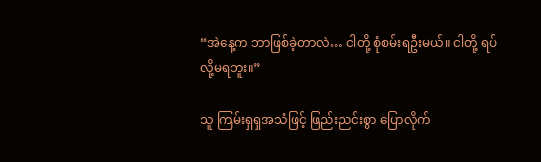“အဲနေ့က ဘာဖြစ်ခဲ့တာလဲ… ငါတို့ စုံစမ်းရဦးမယ်။ ငါတို့ ရပ်လို့မရဘူး။”

သူ ကြမ်းရှရှအသံဖြင့် ဖြည်းညင်းစွာ ပြောလိုက်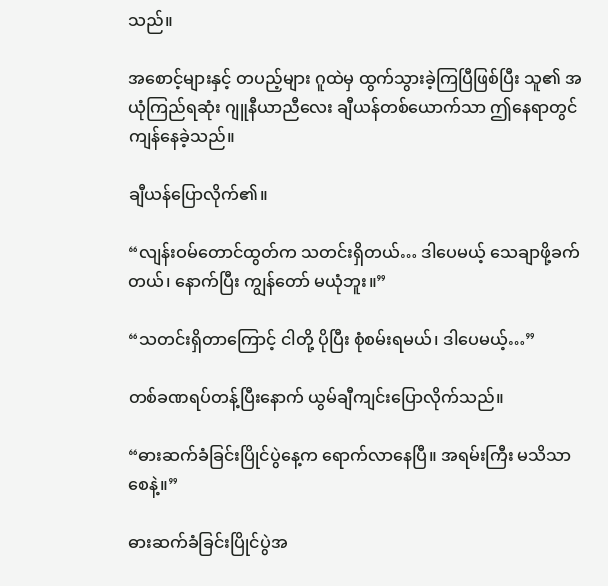သည်။

အစောင့်များနှင့် တပည့်များ ဂူထဲမှ ထွက်သွားခဲ့ကြပြီဖြစ်ပြီး သူ၏ အယုံကြည်ရဆုံး ဂျူနီယာညီလေး ချီယန်တစ်ယောက်သာ ဤနေရာတွင် ကျန်နေခဲ့သည်။

ချီယန်ပြောလိုက်၏။

“လျန်းဝမ်တောင်ထွတ်က သတင်းရှိတယ်… ဒါပေမယ့် သေချာဖို့ခက်တယ်၊ နောက်ပြီး ကျွန်တော် မယုံဘူး။”

“သတင်းရှိတာကြောင့် ငါတို့ ပိုပြီး စုံစမ်းရမယ်၊ ဒါပေမယ့်…”

တစ်ခဏရပ်တန့်ပြီးနောက် ယွမ်ချီကျင်းပြောလိုက်သည်။

“ဓားဆက်ခံခြင်းပြိုင်ပွဲနေ့က ရောက်လာနေပြီ။ အရမ်းကြီး မသိသာစေနဲ့။”

ဓားဆက်ခံခြင်းပြိုင်ပွဲအ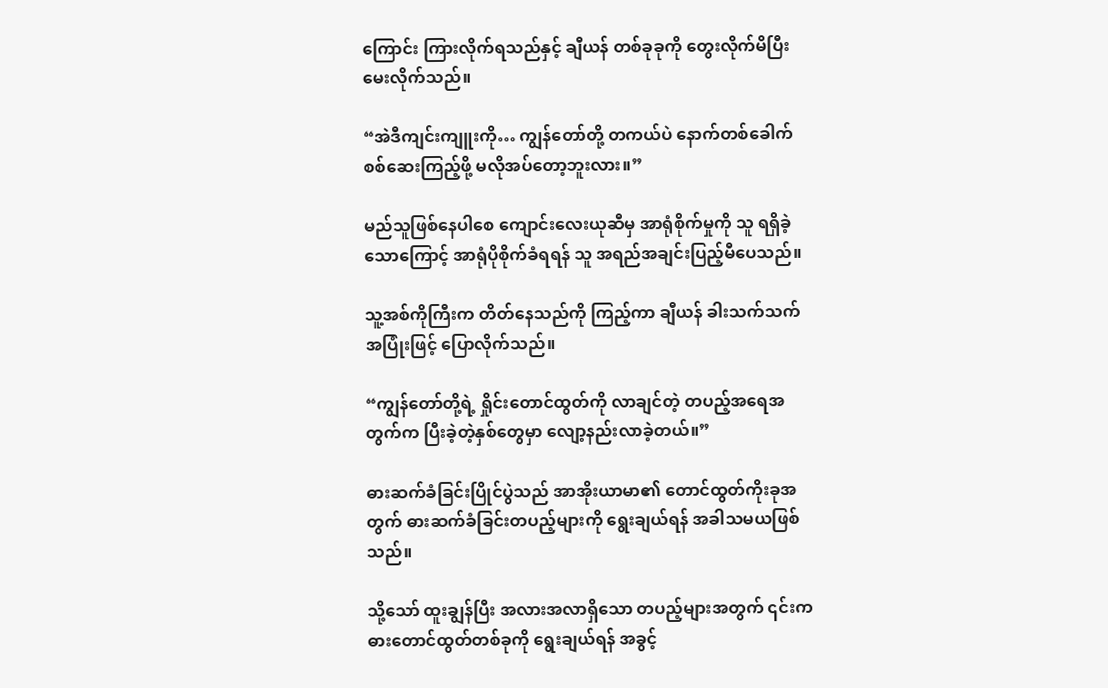ကြောင်း ကြားလိုက်ရသည်နှင့် ချီယန် တစ်ခုခုကို တွေးလိုက်မိပြီး မေးလိုက်သည်။

“အဲဒီကျင်းကျူးကို… ကျွန်တော်တို့ တကယ်ပဲ နောက်တစ်ခေါက် စစ်ဆေးကြည့်ဖို့ မလိုအပ်တော့ဘူးလား။”

မည်သူဖြစ်နေပါစေ ကျောင်းလေးယုဆီမှ အာရုံစိုက်မှုကို သူ ရရှိခဲ့သောကြောင့် အာရုံပိုစိုက်ခံရရန် သူ အရည်အချင်းပြည့်မီပေသည်။

သူ့အစ်ကိုကြီးက တိတ်နေသည်ကို ကြည့်ကာ ချီယန် ခါးသက်သက်အပြုံးဖြင့် ပြောလိုက်သည်။

“ကျွန်တော်တို့ရဲ့ ရှိုင်းတောင်ထွတ်ကို လာချင်တဲ့ တပည့်အရေအတွက်က ပြီးခဲ့တဲ့နှစ်တွေမှာ လျော့နည်းလာခဲ့တယ်။”

ဓားဆက်ခံခြင်းပြိုင်ပွဲသည် အာအိုးယာမာ၏ တောင်ထွတ်ကိုးခုအတွက် ဓားဆက်ခံခြင်းတပည့်များကို ရွေးချယ်ရန် အခါသမယဖြစ်သည်။

သို့သော် ထူးချွန်ပြီး အလားအလာရှိသော တပည့်များအတွက် ၎င်းက ဓားတောင်ထွတ်တစ်ခုကို ရွေးချယ်ရန် အခွင့်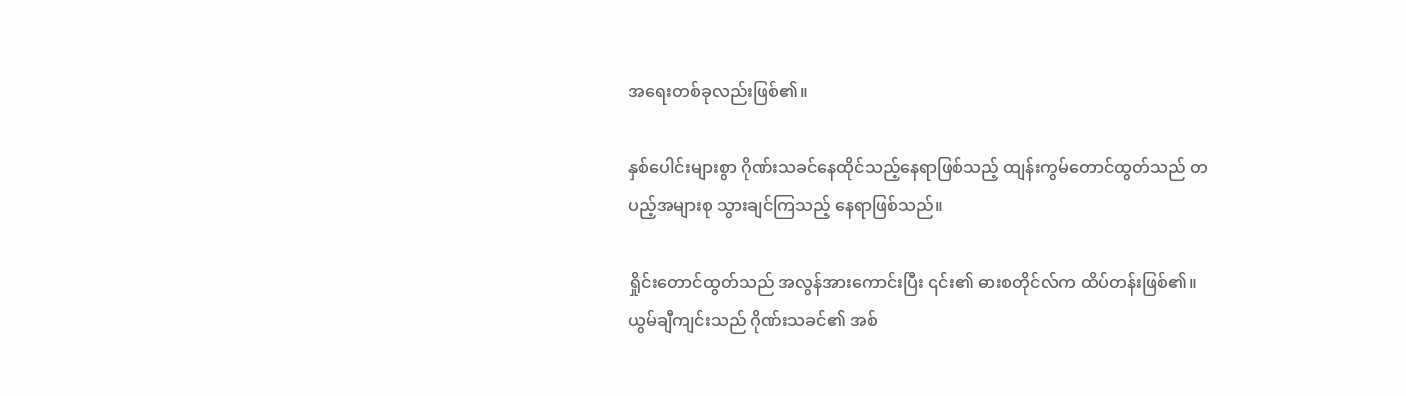အရေးတစ်ခုလည်းဖြစ်၏။

နှစ်ပေါင်းများစွာ ဂိုဏ်းသခင်နေထိုင်သည့်နေရာဖြစ်သည့် ထျန်းကွမ်တောင်ထွတ်သည် တပည့်အများစု သွားချင်ကြသည့် နေရာဖြစ်သည်။

ရှိုင်းတောင်ထွတ်သည် အလွန်အားကောင်းပြီး ၎င်း၏ ဓားစတိုင်လ်က ထိပ်တန်းဖြစ်၏။ ယွမ်ချီကျင်းသည် ဂိုဏ်းသခင်၏ အစ်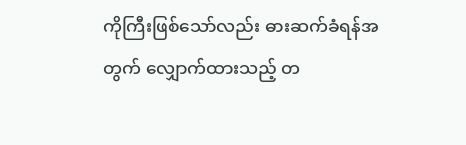ကိုကြီးဖြစ်သော်လည်း ဓားဆက်ခံရန်အတွက် လျှောက်ထားသည့် တ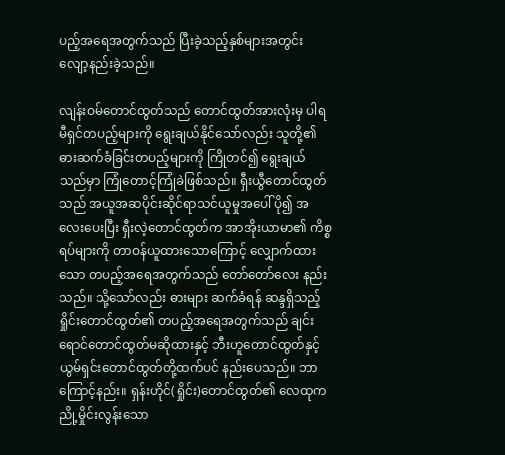ပည့်အရေအတွက်သည် ပြီးခဲ့သည့်နှစ်များအတွင်း လျော့နည်းခဲ့သည်။

လျန်းဝမ်တောင်ထွတ်သည် တောင်ထွတ်အားလုံးမှ ပါရမီရှင်တပည့်များကို ရွေးချယ်နိုင်သော်လည်း သူတို့၏ ဓားဆက်ခံခြင်းတပည့်များကို ကြိုတင်၍ ရွေးချယ်သည်မှာ ကြုံတောင့်ကြုံခဲဖြစ်သည်။ ရှီးယွီတောင်ထွတ်သည် အယူအဆပိုင်းဆိုင်ရာသင်ယူမှုအပေါ် ပို၍ အလေးပေးပြီး ရှီးလဲ့တောင်ထွတ်က အာအိုးယာမာ၏ ကိစ္စရပ်များကို တာဝန်ယူထားသောကြောင့် လျှောက်ထားသော တပည့်အရေအတွက်သည် တော်တော်လေး နည်းသည်။ သို့သော်လည်း ဓားများ ဆက်ခံရန် ဆန္ဒရှိသည့် ရှိုင်းတောင်ထွတ်၏ တပည့်အရေအတွက်သည် ချင်းရောင်တောင်ထွတ်မဆိုထားနှင့် ဘီးဟူတောင်ထွတ်နှင့် ယွမ်ရှင်းတောင်ထွတ်တို့ထက်ပင် နည်းပေသည်။ ဘာကြောင့်နည်း။ ရှန်းဟိုင်(ရှိုင်း)တောင်ထွတ်၏ လေထုက ညို့မှိုင်းလွန်းသော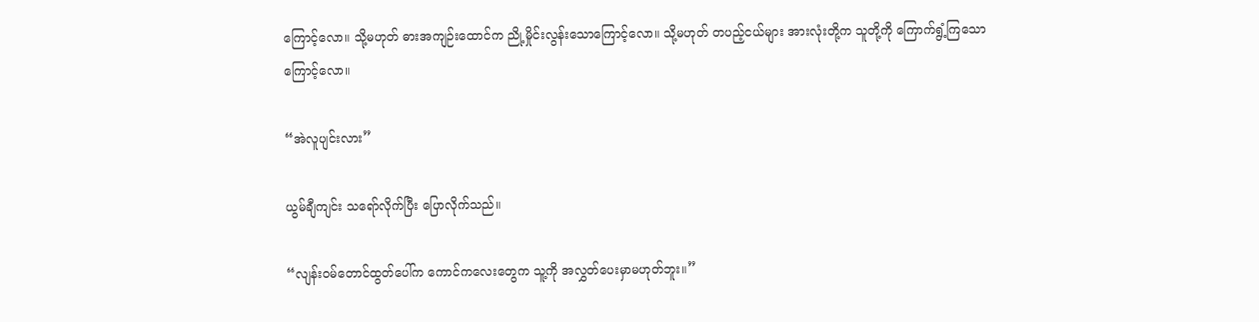ကြောင့်လော။ သို့မဟုတ် ဓားအကျဉ်းထောင်က ညို့မှိုင်းလွန်းသောကြောင့်လော။ သို့မဟုတ် တပည့်ငယ်များ အားလုံးတို့က သူတို့ကို ကြောက်ရွံ့ကြသောကြောင့်လော။

“အဲလူပျင်းလား”

ယွမ်ချီကျင်း သရော်လိုက်ပြီး ပြောလိုက်သည်။

“လျန်းဝမ်တောင်ထွတ်ပေါ်က ကောင်ကလေးတွေက သူ့ကို အလွှတ်ပေးမှာမဟုတ်ဘူး။”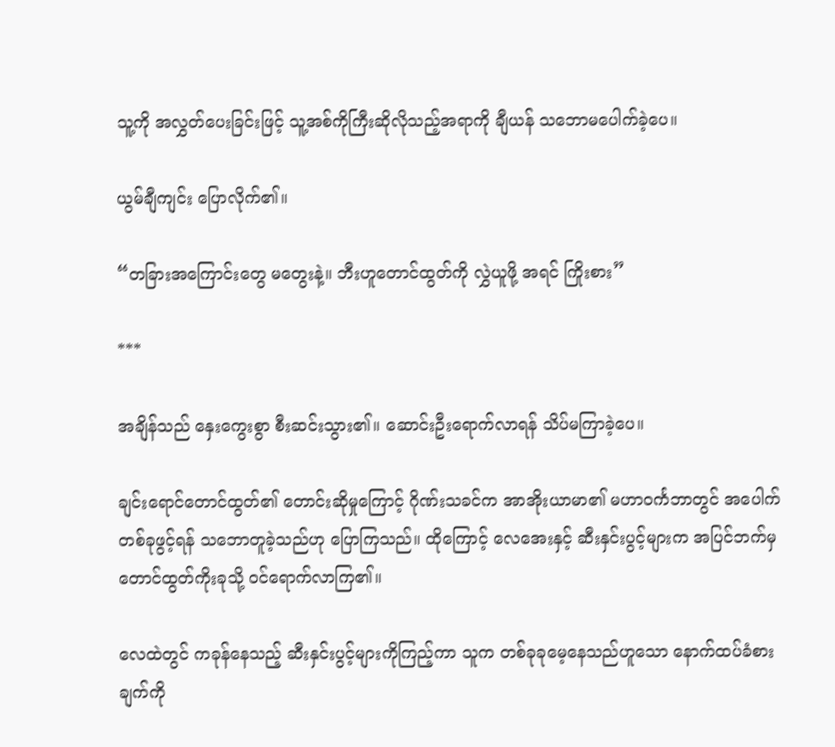သူ့ကို အလွှတ်ပေးခြင်းဖြင့် သူ့အစ်ကိုကြီးဆိုလိုသည့်အရာကို ချီယန် သဘောမပေါက်ခဲ့ပေ။

ယွမ်ချီကျင်း ပြောလိုက်၏။

“တခြားအကြောင်းတွေ မတွေးနဲ့။ ဘီးဟူတောင်ထွတ်ကို လွှဲယူဖို့ အရင် ကြိုးစား”

***

အချိန်သည် နှေးကွေးစွာ စီးဆင်းသွား၏။ ဆောင်းဦးရောက်လာရန် သိပ်မကြာခဲ့ပေ။

ချင်းရောင်တောင်ထွတ်၏ တောင်းဆိုမှုကြောင့် ဂိုဏ်းသခင်က အာအိုးယာမာ၏ မဟာဝင်္ကဘာတွင် အပေါက်တစ်ခုဖွင့်ရန် သဘောတူခဲ့သည်ဟု ပြောကြသည်။ ထိုကြောင့် လေအေးနှင့် ဆီးနှင်းပွင့်များက အပြင်ဘက်မှ တောင်ထွတ်ကိုးခုသို့ ဝင်ရောက်လာကြ၏။

လေထဲတွင် ကခုန်နေသည့် ဆီးနှင်းပွင့်များကိုကြည့်ကာ သူက တစ်ခုခုမေ့နေသည်ဟူသော နောက်ထပ်ခံစားချက်ကို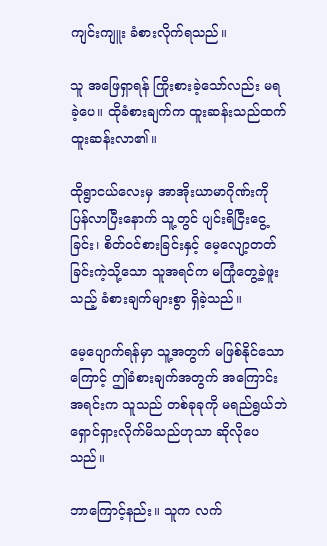ကျင်းကျူး ခံစားလိုက်ရသည်။

သူ အဖြေရှာရန် ကြိုးစားခဲ့သော်လည်း မရခဲ့ပေ။ ထိုခံစားချက်က ထူးဆန်းသည်ထက် ထူးဆန်းလာ၏။

ထိုရွာငယ်လေးမှ အာအိုးယာမာဂိုဏ်းကို ပြန်လာပြီးနောက် သူ့တွင် ပျင်းရိငြီးငွေ့ခြင်း၊ စိတ်ဝင်စားခြင်းနှင့် မေ့လျော့တတ်ခြင်းကဲ့သို့သော သူအရင်က မကြုံတွေ့ခဲ့ဖူးသည့် ခံစားချက်များစွာ ရှိခဲ့သည်။

မေ့ပျောက်ရန်မှာ သူ့အတွက် မဖြစ်နိုင်သောကြောင့် ဤခံစားချက်အတွက် အကြောင်းအရင်းက သူသည် တစ်ခုခုကို မရည်ရွယ်ဘဲ ရှောင်ရှားလိုက်မိသည်ဟုသာ ဆိုလိုပေသည်။

ဘာကြောင့်နည်း။ သူက လက်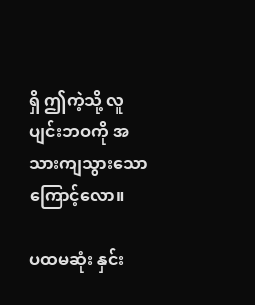ရှိ ဤကဲ့သို့ လူပျင်းဘဝကို အသားကျသွားသောကြောင့်လော။

ပထမဆုံး နှင်း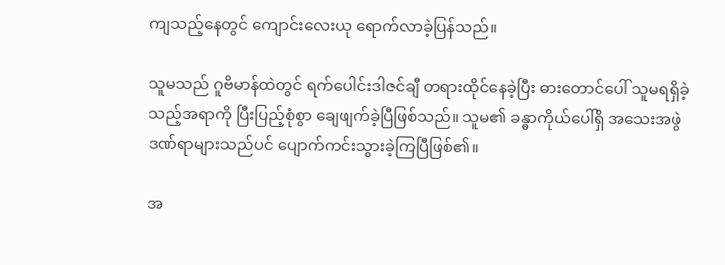ကျသည့်နေတွင် ကျောင်းလေးယု ရောက်လာခဲ့ပြန်သည်။

သူမသည် ဂူဗိမာန်ထဲတွင် ရက်ပေါင်းဒါဇင်ချီ တရားထိုင်နေခဲ့ပြီး ဓားတောင်ပေါ် သူမရရှိခဲ့သည့်အရာကို ပြီးပြည့်စုံစွာ ချေဖျက်ခဲ့ပြီဖြစ်သည်။ သူမ၏ ခန္ဓာကိုယ်ပေါ်ရှိ အသေးအဖွဲဒဏ်ရာများသည်ပင် ပျောက်ကင်းသွားခဲ့ကြပြီဖြစ်၏။

အ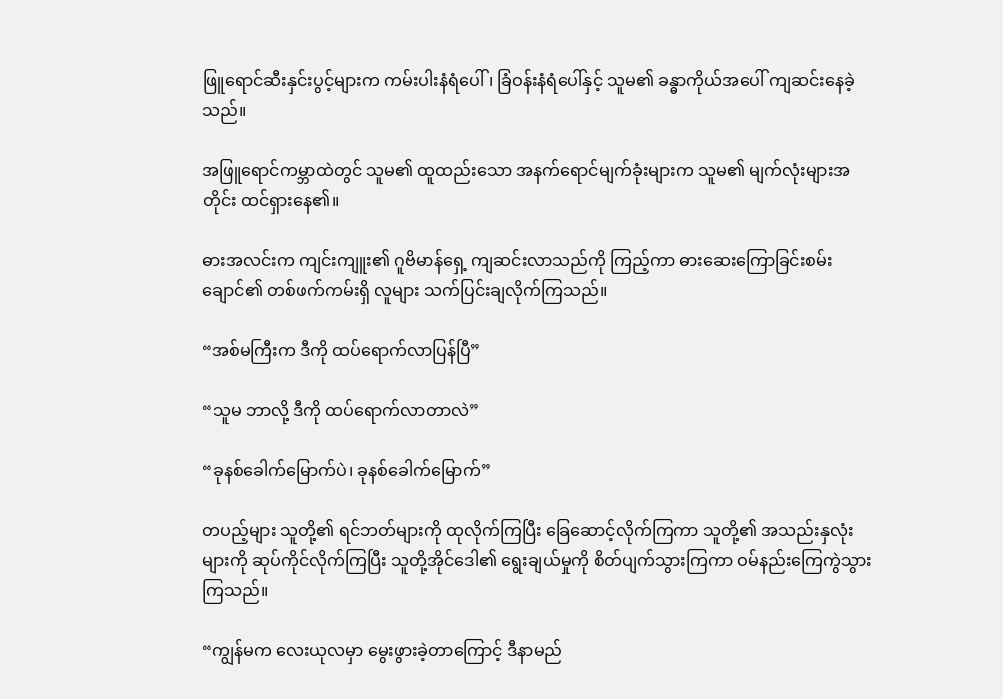ဖြူရောင်ဆီးနှင်းပွင့်များက ကမ်းပါးနံရံပေါ်၊ ခြံဝန်းနံရံပေါ်နှင့် သူမ၏ ခန္ဓာကိုယ်အပေါ် ကျဆင်းနေခဲ့သည်။

အဖြူရောင်ကမ္ဘာထဲတွင် သူမ၏ ထူထည်းသော အနက်ရောင်မျက်ခုံးများက သူမ၏ မျက်လုံးများအတိုင်း ထင်ရှားနေ၏။

ဓားအလင်းက ကျင်းကျူး၏ ဂူဗိမာန်ရှေ့ ကျဆင်းလာသည်ကို ကြည့်ကာ ဓားဆေးကြောခြင်းစမ်းချောင်၏ တစ်ဖက်ကမ်းရှိ လူများ သက်ပြင်းချလိုက်ကြသည်။

“အစ်မကြီးက ဒီကို ထပ်ရောက်လာပြန်ပြီ”

“သူမ ဘာလို့ ဒီကို ထပ်ရောက်လာတာလဲ”

“ခုနစ်ခေါက်မြောက်ပဲ၊ ခုနစ်ခေါက်မြောက်”

တပည့်များ သူတို့၏ ရင်ဘတ်များကို ထုလိုက်ကြပြီး ခြေဆောင့်လိုက်ကြကာ သူတို့၏ အသည်းနှလုံးများကို ဆုပ်ကိုင်လိုက်ကြပြီး သူတို့အိုင်ဒေါ၏ ရွေးချယ်မှုကို စိတ်ပျက်သွားကြကာ ဝမ်‌နည်းကြေကွဲသွားကြသည်။

“ကျွန်မက လေးယုလမှာ မွေးဖွားခဲ့တာကြောင့် ဒီနာမည်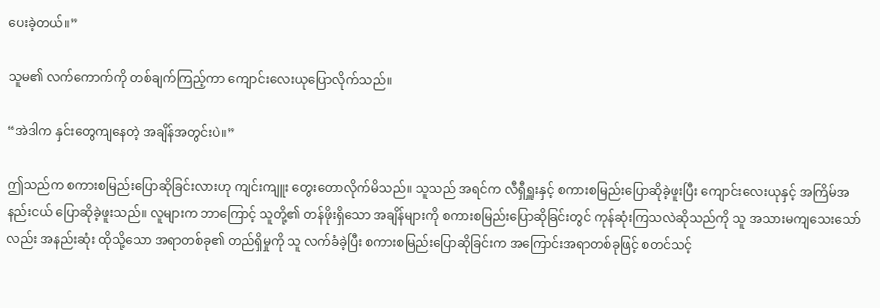ပေးခဲ့တယ်။”

သူမ၏ လက်ကောက်ကို တစ်ချက်ကြည့်ကာ ကျောင်းလေးယုပြောလိုက်သည်။

“အဲဒါက နှင်းတွေကျနေ‌တဲ့ အချိန်အတွင်းပဲ။”

ဤသည်က စကားစမြည်းပြောဆိုခြင်းလားဟု ကျင်းကျူး တွေးတောလိုက်မိသည်။ သူသည် အရင်က လီရှီရှူးနှင့် စကားစမြည်းပြောဆိုခဲ့ဖူးပြီး ကျောင်းလေးယုနှင့် အကြိမ်အနည်းငယ် ပြောဆိုခဲ့ဖူးသည်။ လူများက ဘာကြောင့် သူတို့၏ တန်ဖိုးရှိသော အချိန်များကို စကားစမြည်းပြောဆိုခြင်းတွင် ကုန်ဆုံးကြသလဲဆိုသည်ကို သူ အသားမကျသေးသော်လည်း အနည်းဆုံး ထိုသို့သော အရာတစ်ခု၏ တည်ရှိမှုကို သူ လက်ခံခဲ့ပြီး စကားစမြည်းပြောဆိုခြင်းက အကြောင်းအရာတစ်ခုဖြင့် စတင်သင့်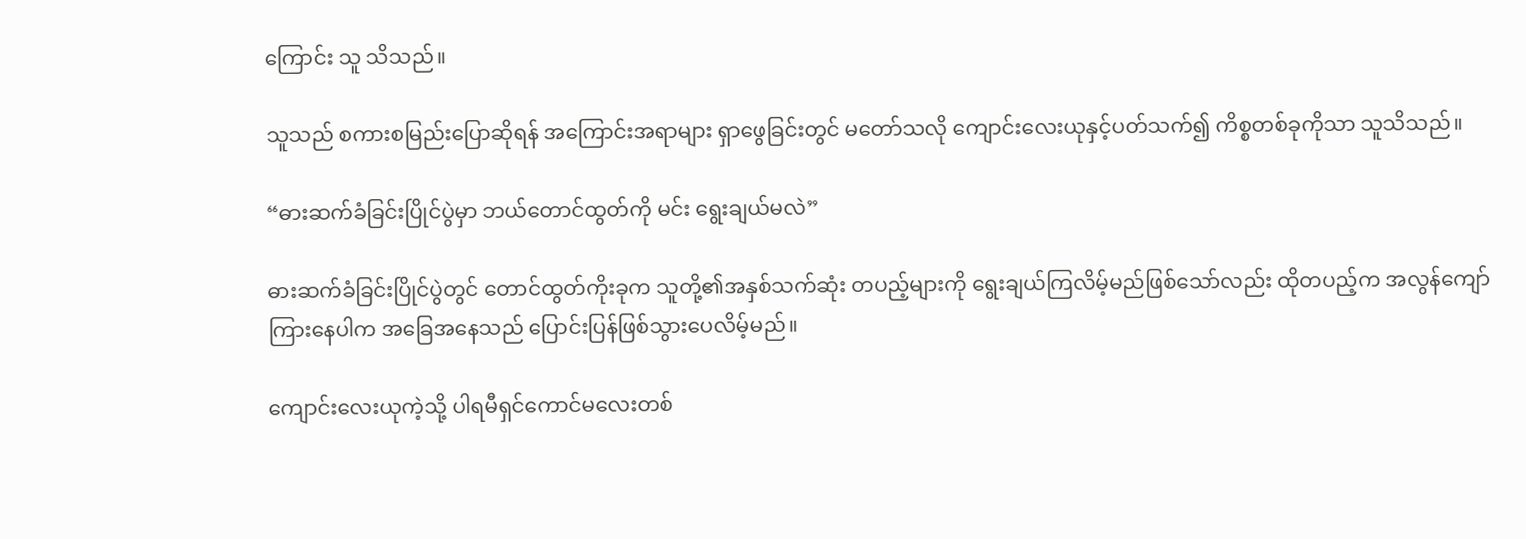ကြောင်း သူ သိသည်။

သူသည် စကားစမြည်းပြောဆိုရန် အကြောင်းအရာများ ရှာဖွေခြင်းတွင် မတော်သလို ကျောင်းလေးယုနှင့်ပတ်သက်၍ ကိစ္စတစ်ခုကိုသာ သူသိသည်။

“ဓားဆက်ခံခြင်းပြိုင်ပွဲမှာ ဘယ်တောင်ထွတ်ကို မင်း ရွေးချယ်မလဲ”

ဓားဆက်ခံခြင်းပြိုင်ပွဲတွင် တောင်ထွတ်ကိုးခုက သူတို့၏အနှစ်သက်ဆုံး တပည့်များကို ရွေးချယ်ကြလိမ့်မည်ဖြစ်သော်လည်း ထိုတပည့်က အလွန်ကျော်ကြားနေပါက အခြေအနေသည် ပြောင်းပြန်ဖြစ်သွားပေလိမ့်မည်။

ကျောင်းလေးယုကဲ့သို့ ပါရမီရှင်ကောင်မလေးတစ်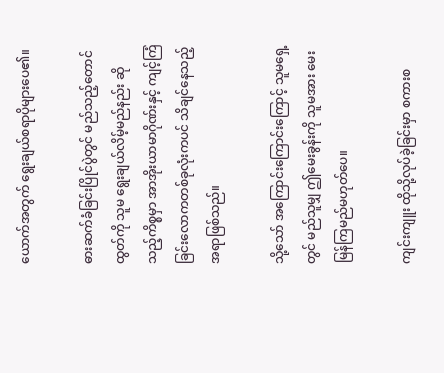ယောက်အတွက် ရွေးချယ်စရာပိုများပေ၏။

ဓားဆက်ခံခြင်းပြိုင်ပွဲတွင် မည်သည့်တောင်ထွတ်ကို သူမ ရွေးချယ်လိမ့်မည်နည်း ဆိုသည့်ကိစ္စမှာ အာအိုးယာမာဂိုဏ်းနှင့် ကျင့်ကြံခြင်းလောကတစ်ခုလုံးကပင် သိချင်နေသည့်အရာဖြစ်သည်။

သို့သော် အကြောင်းကြောင်းကြောင့် သူမရှေ့တွင် မည်သူမျှ ဤမေးခွန်းကို သူမအား မေးမြန်ကြမည်မဟုတ်ပေ။

ကျင်းကျူး ထိုသို့လုပ်ခဲ့ခြင်းမှာ စကားစ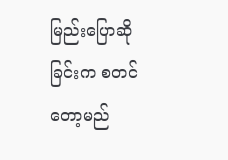မြည်းပြောဆိုခြင်းက စတင်တော့မည်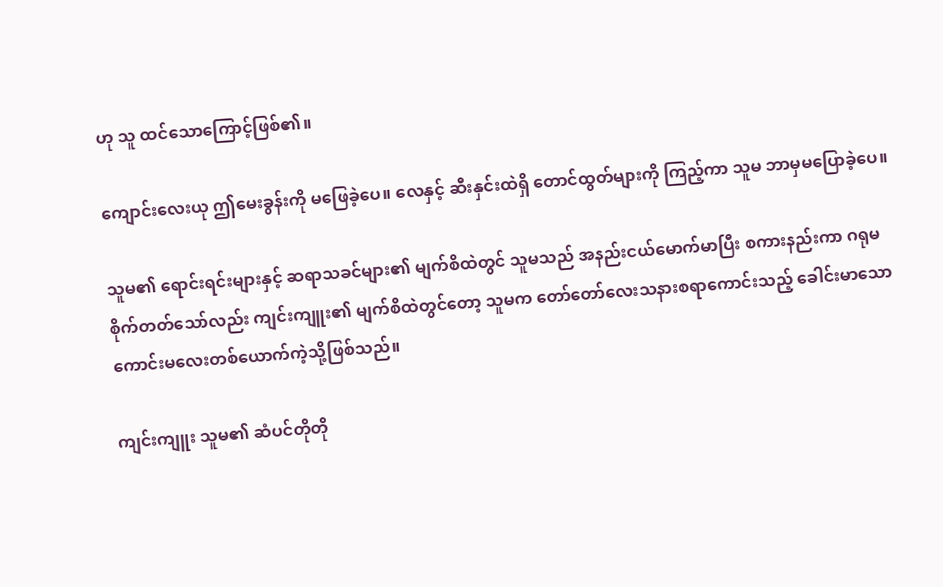ဟု သူ ထင်သောကြောင့်ဖြစ်၏။

ကျောင်းလေးယု ဤမေးခွန်းကို မဖြေခဲ့ပေ။ လေနှင့် ဆီးနှင်းထဲရှိ တောင်ထွတ်များကို ကြည့်ကာ သူမ ဘာမှမပြောခဲ့ပေ။

သူမ၏ ရောင်းရင်းများနှင့် ဆရာသခင်များ၏ မျက်စိထဲတွင် သူမသည် အနည်းငယ်မောက်မာပြီး စကားနည်းကာ ဂရုမစိုက်တတ်သော်လည်း ကျင်းကျူး၏ မျက်စိထဲတွင်တော့ သူမက တော်တော်လေးသနားစရာကောင်းသည့် ခေါင်းမာသော ကောင်းမလေးတစ်ယောက်ကဲ့သို့ဖြစ်သည်။

ကျင်းကျူး သူမ၏ ဆံပင်တိုတို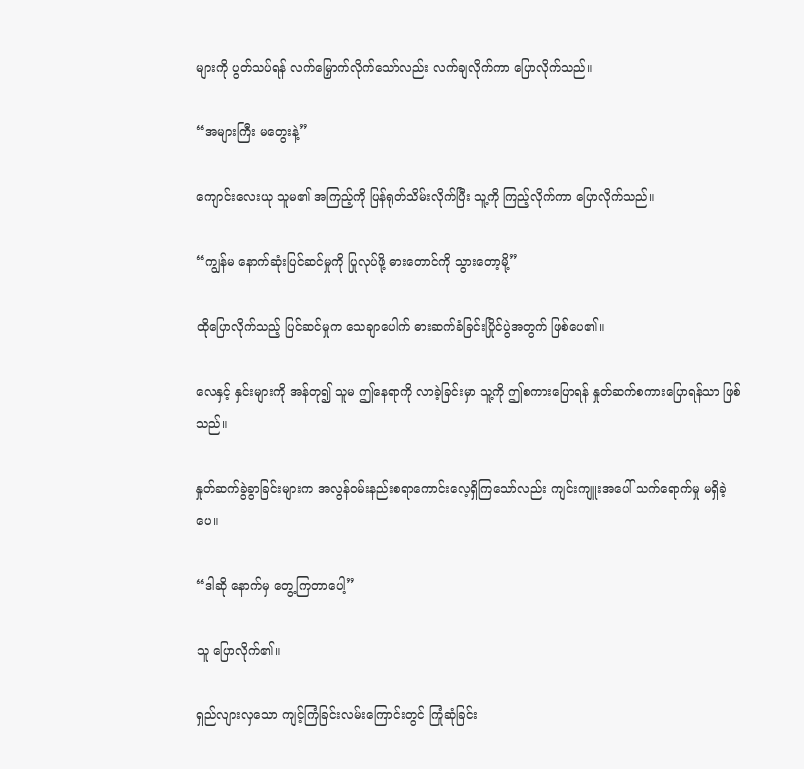များကို ပွတ်သပ်ရန် လက်မြှောက်လိုက်သော်လည်း လက်ချလိုက်ကာ ပြောလိုက်သည်။

“အများကြီး မတွေးနဲ့”

ကျောင်းလေးယု သူမ၏ အကြည့်ကို ပြန်ရုတ်သိမ်းလိုက်ပြီး သူ့ကို ကြည့်လိုက်ကာ ပြောလိုက်သည်။

“ကျွန်မ နောက်ဆုံးပြင်ဆင်မှုကို ပြုလုပ်ဖို့ ဓားတောင်ကို သွားတော့မို့”

ထိုပြောလိုက်သည့် ပြင်ဆင်မှုက သေချာပေါက် ဓားဆက်ခံခြင်းပြိုင်ပွဲအတွက် ဖြစ်ပေ၏။

လေနှင့် နှင်းများကို အန်တု၍ သူမ ဤနေရာကို လာခဲ့ခြင်းမှာ သူ့ကို ဤစကားပြောရန် နှုတ်ဆက်စကားပြောရန်သာ ဖြစ်သည်။

နှုတ်ဆက်ခွဲခွာခြင်းများက အလွန်ဝမ်းနည်းစရာကောင်းလေ့ရှိကြသော်လည်း ကျင်းကျူးအပေါ် သက်ရောက်မှု မရှိခဲ့ပေ။

“ဒါဆို နောက်မှ တွေ့ကြတာပေါ့”

သူ ပြောလိုက်၏။

ရှည်လျားလှသော ကျင့်ကြံခြင်းလမ်းကြောင်းတွင် ကြုံဆုံခြင်း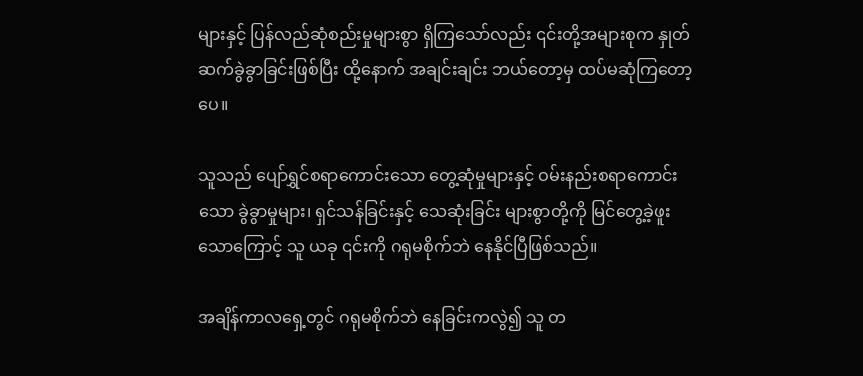များနှင့် ပြန်လည်ဆုံစည်းမှုများစွာ ရှိကြသော်လည်း ၎င်းတို့အများစုက နှုတ်ဆက်ခွဲခွာခြင်းဖြစ်ပြီး ထို့နောက် အချင်းချင်း ဘယ်တော့မှ ထပ်မဆုံကြတော့ပေ။

သူသည် ပျော်ရွှင်စရာကောင်းသော တွေ့ဆုံမှုများနှင့် ဝမ်းနည်းစရာကောင်းသော ခွဲခွာမှုများ၊ ရှင်သန်ခြင်းနှင့် သေဆုံးခြင်း များစွာတို့ကို မြင်တွေ့ခဲ့ဖူးသောကြောင့် သူ ယခု ၎င်းကို ဂရုမစိုက်ဘဲ နေနိုင်ပြီဖြစ်သည်။

အချိန်ကာလရှေ့တွင် ဂရုမစိုက်ဘဲ နေခြင်းကလွဲ၍ သူ တ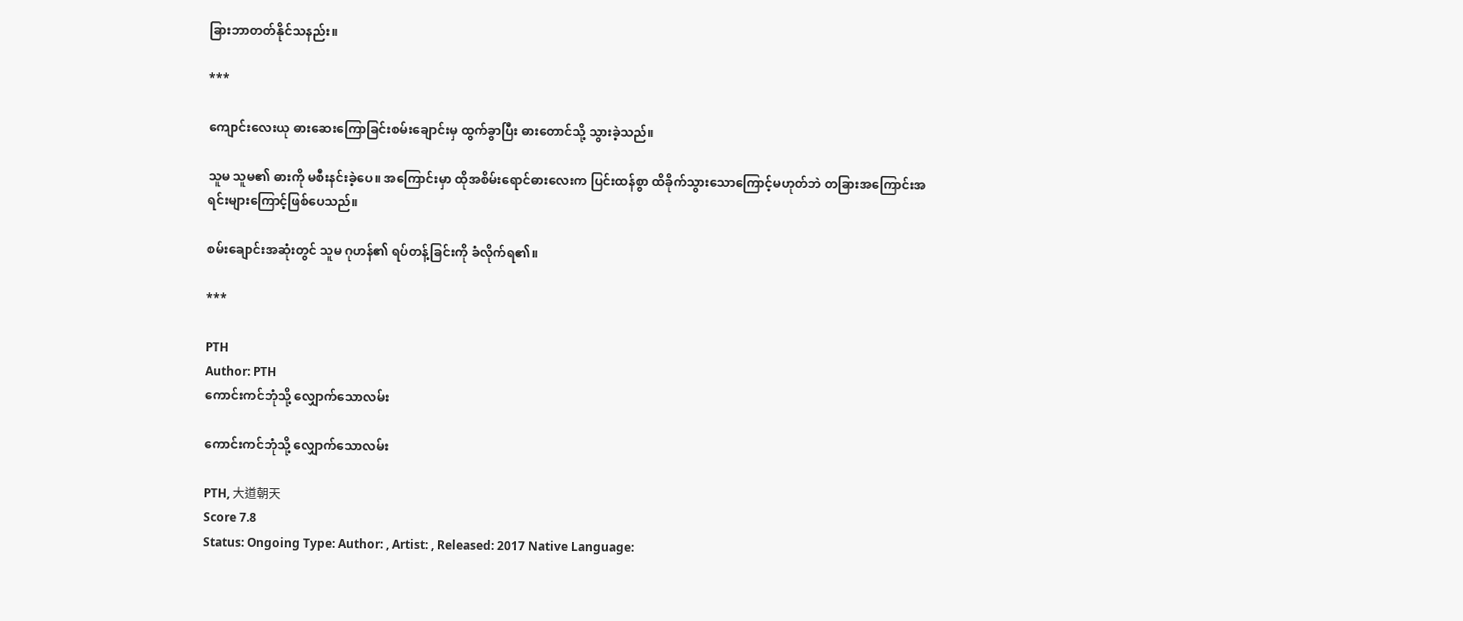ခြားဘာတတ်နိုင်သနည်း။

***

ကျောင်းလေးယု ဓားဆေးကြောခြင်းစမ်းချောင်းမှ ထွက်ခွာပြီး ဓားတောင်သို့ သွားခဲ့သည်။

သူမ သူမ၏ ဓားကို မစီးနင်းခဲ့ပေ။ အကြောင်းမှာ ထိုအစိမ်းရောင်ဓားလေးက ပြင်းထန်စွာ ထိခိုက်သွားသောကြောင့်မဟုတ်ဘဲ တခြားအကြောင်းအရင်းများကြောင့်ဖြစ်ပေသည်။

စမ်းချောင်းအဆုံးတွင် သူမ ဂုဟန်၏ ရပ်တန့်ခြင်းကို ခံလိုက်ရ၏။

***

PTH
Author: PTH
ကောင်းကင်ဘုံသို့ လျှောက်သောလမ်း

ကောင်းကင်ဘုံသို့ လျှောက်သောလမ်း

PTH, 大道朝天
Score 7.8
Status: Ongoing Type: Author: , Artist: , Released: 2017 Native Language: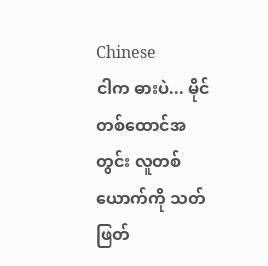Chinese
ငါက ဓားပဲ... မိုင်တစ်ထောင်အတွင်း လူတစ်ယောက်ကို သတ်ဖြတ်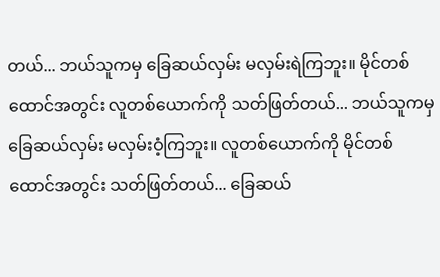တယ်... ဘယ်သူကမှ ခြေဆယ်လှမ်း မလှမ်းရဲကြဘူး။ မိုင်တစ်ထောင်အတွင်း လူတစ်ယောက်ကို သတ်ဖြတ်တယ်... ဘယ်သူကမှ ခြေဆယ်လှမ်း မလှမ်းဝံ့ကြဘူး။ လူတစ်ယောက်ကို မိုင်တစ်ထောင်အတွင်း သတ်ဖြတ်တယ်... ခြေဆယ်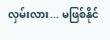လှမ်းလား... မဖြစ်နိုင်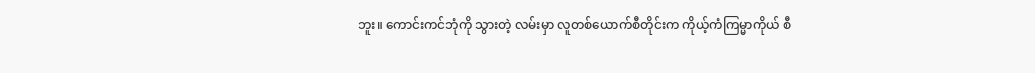ဘူး။ ကောင်းကင်ဘုံကို သွားတဲ့ လမ်းမှာ လူတစ်ယောက်စီတိုင်းက ကိုယ့်ကံကြမ္မာကိုယ် စီ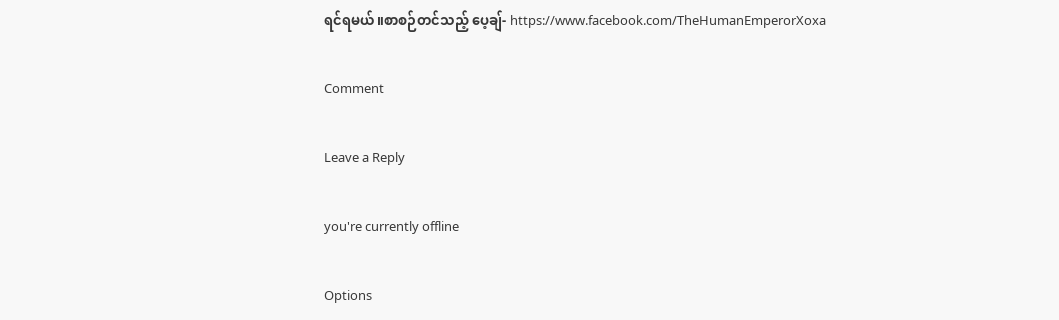ရင်ရမယ်။စာစဉ်တင်သည့် ပေ့ချ်- https://www.facebook.com/TheHumanEmperorXoxa

Comment

Leave a Reply

you're currently offline

Options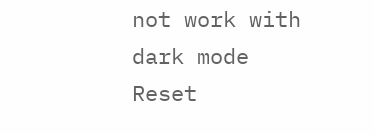not work with dark mode
Reset